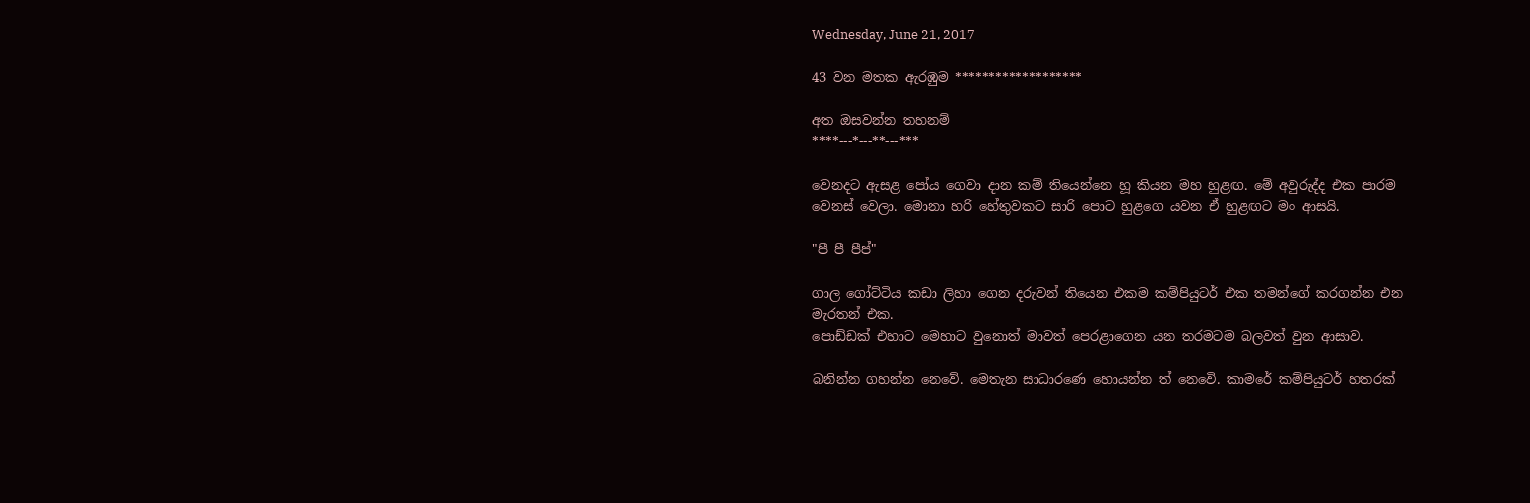Wednesday, June 21, 2017

43 වන මතක ඇරඹුම *******************

අත ඔසවන්න තහනම්
****---*---**---***

වෙනදට ඇසළ පෝය ගෙවා දාන කම් තියෙන්නෙ හූ කියන මහ හුළඟ. මේ අවුරුද්ද එක පාරම වෙනස් වෙලා. මොනා හරි හේතුවකට සාරි පොට හුළගෙ යවන ඒ හුළඟට මං ආසයි.

"පී පී පීප්"

ගාල ගෝට්ටිය කඩා ලිහා ගෙන දරුවන් තියෙන එකම කම්පියුටර් එක තමන්ගේ කරගන්න එන මැරතන් එක.
පොඩ්ඩක් එහාට මෙහාට වුනොත් මාවත් පෙරළාගෙන යන තරමටම බලවත් වුන ආසාව.

බනින්න ගහන්න නෙවේ. මෙතැන සාධාරණෙ හොයන්න ත් නෙවෙි. කාමරේ කම්පියුටර් හතරක්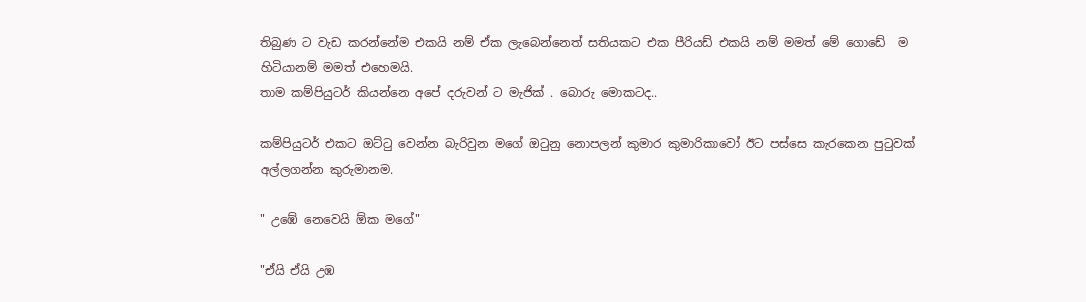තිබුණ ට වැඩ කරන්නේම එකයි නම් ඒක ලැබෙන්නෙත් සතියකට එක පීරියඩ් එකයි නම් මමත් මේ ගොඩේ  ම හිටියානම් මමත් එහෙමයි.
තාම කම්පියුටර් කියන්නෙ අපේ දරුවන් ට මැජික් . බොරු මොකටද..

කම්පියුටර් එකට ඔට්ටු වෙන්න බැරිවුන මගේ ඔටුනු නොපලන් කුමාර කුමාරිකාවෝ ඊට පස්සෙ කැරකෙන පුටුවක් අල්ලගන්න කුරුමානම.

" උඹේ නෙවෙයි ඕක මගේ"

"ඒයි ඒයි උඹ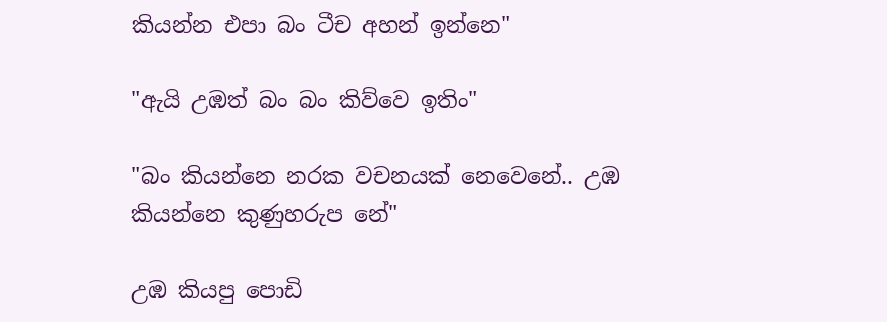කියන්න එපා බං ටීච අහන් ඉන්නෙ"

"ඇයි උඹත් බං බං කිව්වෙ ඉතිං"

"බං කියන්නෙ නරක වචනයක් නෙවෙනේ.. උඹ කියන්නෙ කුණුහරුප නේ"

උඹ කියපු පොඩි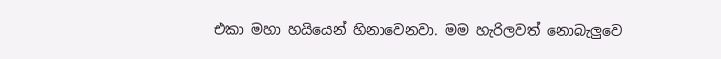එකා මහා හයියෙන් හිනාවෙනවා. මම හැරිලවත් නොබැලුවෙ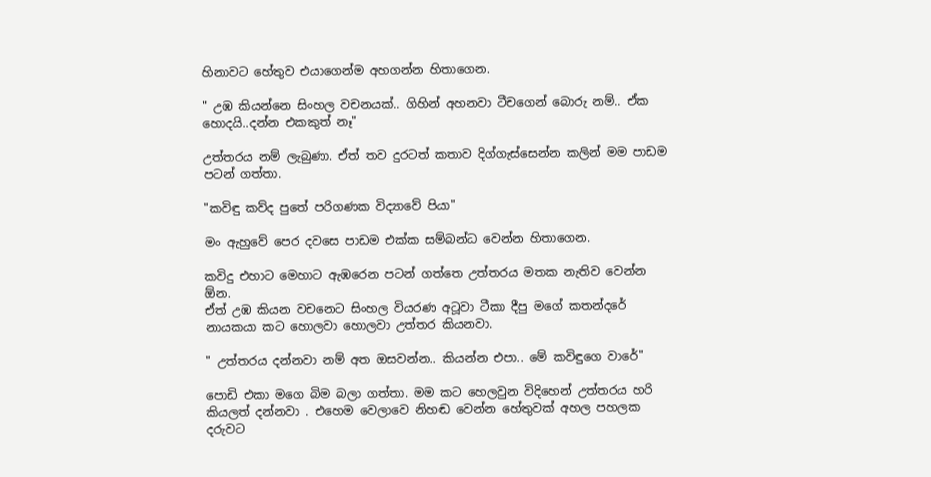හිනාවට හේතුව එයාගෙන්ම අහගන්න හිතාගෙන.

" උඹ කියන්නෙ සිංහල වචනයක්.. ගිහින් අහනවා ටීචගෙන් බොරු නම්.. ඒක හොදයි..දන්න එකකුත් නෑ"

උත්තරය නම් ලැබුණා. ඒත් තව දුරටත් කතාව දිග්ගැස්සෙන්න කලින් මම පාඩම පටන් ගත්තා.

"කවිඳු කව්ද පුතේ පරිගණක විද්‍යාවේ පියා"

මං ඇහුවේ පෙර දවසෙ පාඩම එක්ක සම්බන්ධ වෙන්න හිතාගෙන.

කවිදු එහාට මෙහාට ඇඹරෙන පටන් ගත්තෙ උත්තරය මතක නැතිව වෙන්න ඕන.
ඒත් උඹ කියන වචනෙට සිංහල වියරණ අටූවා ටීකා දීපු මගේ කතන්දරේ නායකයා කට හොලවා හොලවා උත්තර කියනවා.

" උත්තරය දන්නවා නම් අත ඔසවන්න.. කියන්න එපා.. මේ කවිඳුගෙ වාරේ"

පොඩි එකා මගෙ බිම බලා ගත්තා. මම කට හෙලවුන විදිහෙන් උත්තරය හරි කියලත් දන්නවා . එහෙම වෙලාවෙ නිහඬ වෙන්න හේතුවක් අහල පහලක දරුවට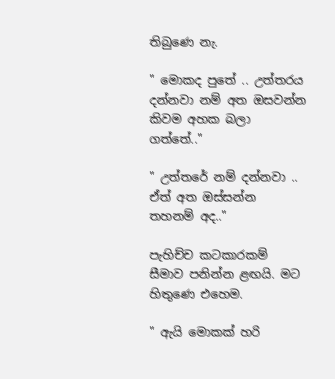තිබුණෙ නැ.

" මොකද පුතේ .. උත්තරය දන්නවා නම් අත ඔසවන්න කිවම අහක බලා ගත්තේ.."

" උත්තරේ නම් දන්නවා .. ඒත් අත ඔස්සන්න තහනම් අද.."

පැහිච්ච කටකාරකම් සීමාව පනින්න ළඟයි. මට හිතුණෙ එහෙම.

" ඇයි මොකක් හරි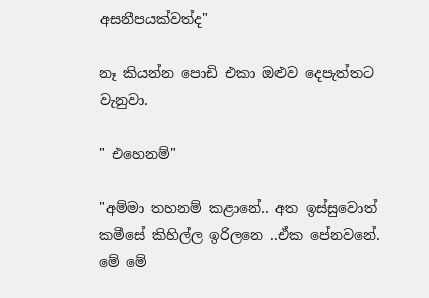අසනීපයක්වත්ද"

නෑ කියන්න පොඩි එකා ඔළුව දෙපැත්තට වැනුවා.

" එහෙනම්"

"අම්මා තහනම් කළානේ.. අත ඉස්සුවොත් කමීසේ කිහිල්ල ඉරිලනෙ ..ඒක පේනවනේ. මේ මේ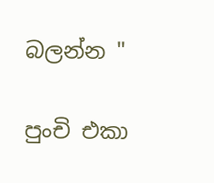බලන්න "

පුංචි එකා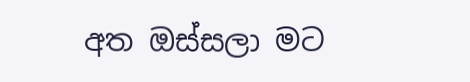අත ඔස්සලා මට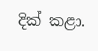දික් කළා.